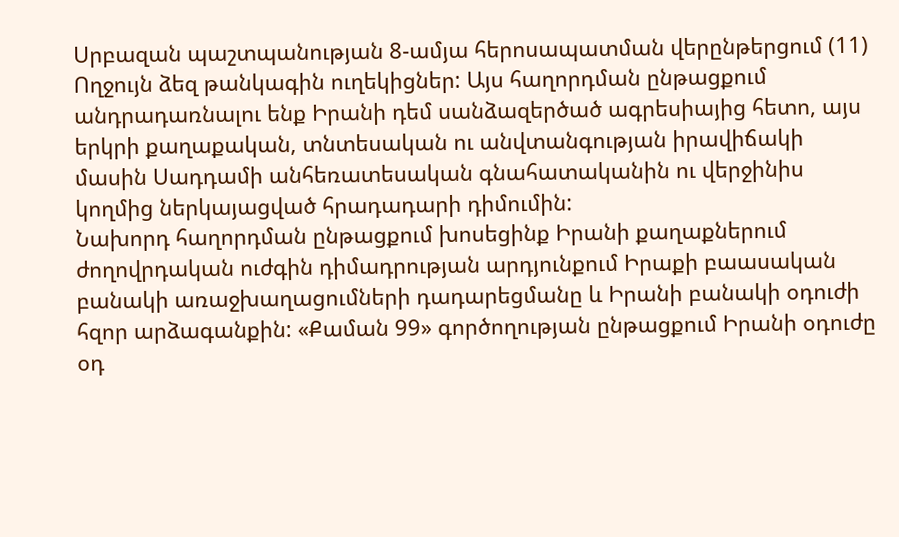Սրբազան պաշտպանության 8-ամյա հերոսապատման վերընթերցում (11)
Ողջույն ձեզ թանկագին ուղեկիցներ: Այս հաղորդման ընթացքում անդրադառնալու ենք Իրանի դեմ սանձազերծած ագրեսիայից հետո, այս երկրի քաղաքական, տնտեսական ու անվտանգության իրավիճակի մասին Սադդամի անհեռատեսական գնահատականին ու վերջինիս կողմից ներկայացված հրադադարի դիմումին:
Նախորդ հաղորդման ընթացքում խոսեցինք Իրանի քաղաքներում ժողովրդական ուժգին դիմադրության արդյունքում Իրաքի բաասական բանակի առաջխաղացումների դադարեցմանը և Իրանի բանակի օդուժի հզոր արձագանքին: «Քաման 99» գործողության ընթացքում Իրանի օդուժը օդ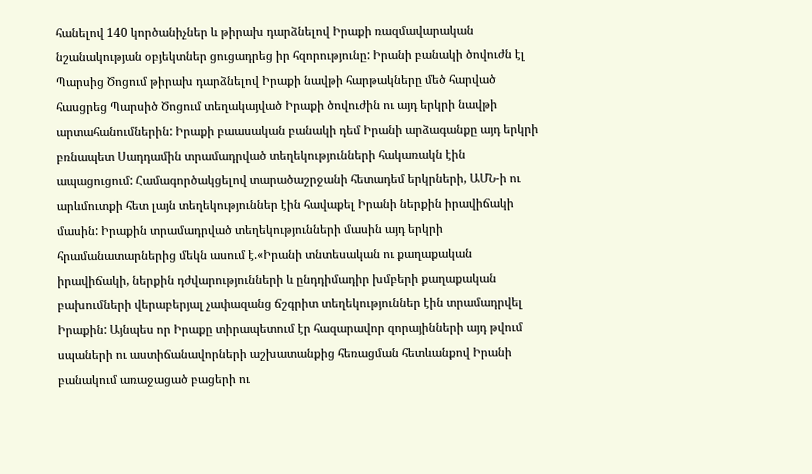հանելով 140 կործանիչներ և թիրախ դարձնելով Իրաքի ռազմավարական նշանակության օբյեկտներ ցուցադրեց իր հզորությունը: Իրանի բանակի ծովուժն էլ Պարսից Ծոցում թիրախ դարձնելով Իրաքի նավթի հարթակները մեծ հարված հասցրեց Պարսիծ Ծոցում տեղակայված Իրաքի ծովուժին ու այդ երկրի նավթի արտահանումներին: Իրաքի բաասական բանակի դեմ Իրանի արձագանքը այդ երկրի բռնապետ Սադդամին տրամադրված տեղեկությունների հակառակն էին ապացուցում: Համագործակցելով տարածաշրջանի հետադեմ երկրների, ԱՄՆ-ի ու արևմուտքի հետ լայն տեղեկություններ էին հավաքել Իրանի ներքին իրավիճակի մասին: Իրաքին տրամադրված տեղեկությունների մասին այդ երկրի հրամանատարներից մեկն ասում է.«Իրանի տնտեսական ու քաղաքական իրավիճակի, ներքին դժվարությունների և ընդդիմադիր խմբերի քաղաքական բախումների վերաբերյալ չափազանց ճշգրիտ տեղեկություններ էին տրամադրվել Իրաքին: Այնպես որ Իրաքը տիրապետում էր հազարավոր զորայինների այդ թվում սպաների ու աստիճանավորների աշխատանքից հեռացման հետևանքով Իրանի բանակում առաջացած բացերի ու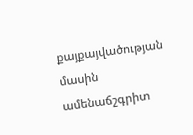քայքայվածության մասին ամենաճշգրիտ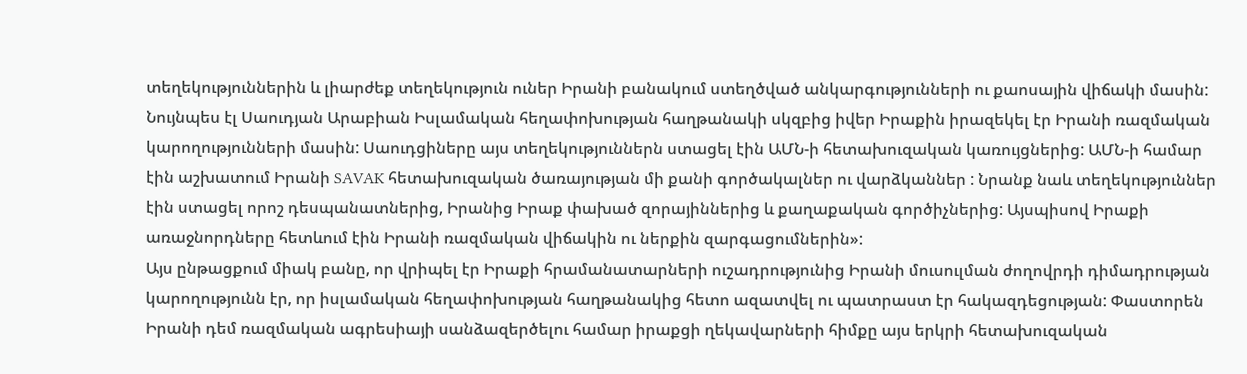տեղեկություններին և լիարժեք տեղեկություն ուներ Իրանի բանակում ստեղծված անկարգությունների ու քաոսային վիճակի մասին: Նույնպես էլ Սաուդյան Արաբիան Իսլամական հեղափոխության հաղթանակի սկզբից իվեր Իրաքին իրազեկել էր Իրանի ռազմական կարողությունների մասին: Սաուդցիները այս տեղեկություններն ստացել էին ԱՄՆ-ի հետախուզական կառույցներից: ԱՄՆ-ի համար էին աշխատում Իրանի SAVAK հետախուզական ծառայության մի քանի գործակալներ ու վարձկաններ : Նրանք նաև տեղեկություններ էին ստացել որոշ դեսպանատներից, Իրանից Իրաք փախած զորայիններից և քաղաքական գործիչներից: Այսպիսով Իրաքի առաջնորդները հետևում էին Իրանի ռազմական վիճակին ու ներքին զարգացումներին»:
Այս ընթացքում միակ բանը, որ վրիպել էր Իրաքի հրամանատարների ուշադրությունից Իրանի մուսուլման ժողովրդի դիմադրության կարողությունն էր, որ իսլամական հեղափոխության հաղթանակից հետո ազատվել ու պատրաստ էր հակազդեցության: Փաստորեն Իրանի դեմ ռազմական ագրեսիայի սանձազերծելու համար իրաքցի ղեկավարների հիմքը այս երկրի հետախուզական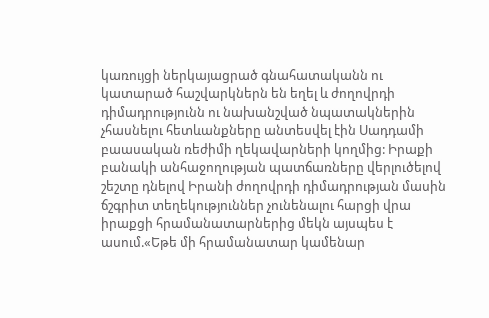կառույցի ներկայացրած գնահատականն ու կատարած հաշվարկներն են եղել և ժողովրդի դիմադրությունն ու նախանշված նպատակներին չհասնելու հետևանքները անտեսվել էին Սադդամի բաասական ռեժիմի ղեկավարների կողմից: Իրաքի բանակի անհաջողության պատճառները վերլուծելով շեշտը դնելով Իրանի ժողովրդի դիմադրության մասին ճշգրիտ տեղեկություններ չունենալու հարցի վրա իրաքցի հրամանատարներից մեկն այսպես է ասում.«Եթե մի հրամանատար կամենար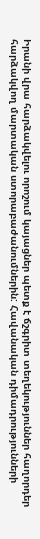Իրանի վրա հարձակվելու որոշում կայացներ պետք է ճշգրիտ տեղեկություններ հաղորդեր հարձակվող մարտական ստորաբաժանումներին: Հավանական դիմադրությունների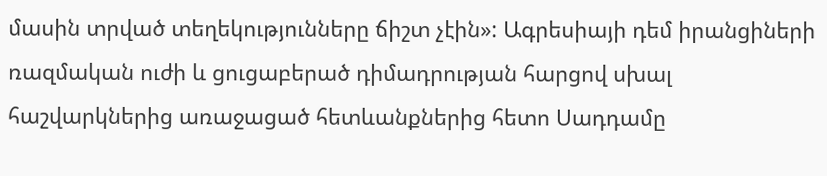մասին տրված տեղեկությունները ճիշտ չէին»: Ագրեսիայի դեմ իրանցիների ռազմական ուժի և ցուցաբերած դիմադրության հարցով սխալ հաշվարկներից առաջացած հետևանքներից հետո Սադդամը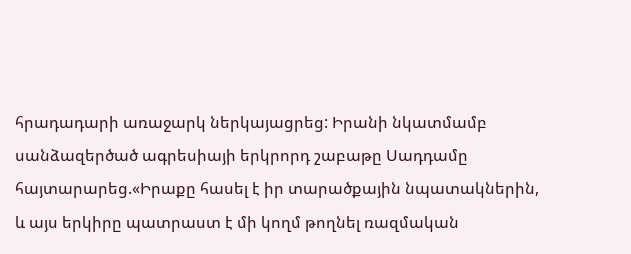հրադադարի առաջարկ ներկայացրեց: Իրանի նկատմամբ սանձազերծած ագրեսիայի երկրորդ շաբաթը Սադդամը հայտարարեց.«Իրաքը հասել է իր տարածքային նպատակներին, և այս երկիրը պատրաստ է մի կողմ թողնել ռազմական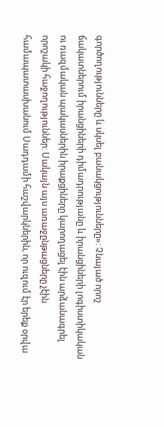գործողությունները և սկսել բանակցությունները»: Չնայած որոշ ճակատներում իրանցիների դիմադրությանը և իրանցիների լոգիստիկական ու ռազմական պակասներին իրաքցիները կարողացել էին արձանագրել որոշակի հաջողություններ: Սակայն այս առաջընթացները չէին համապատասխանում Սադդամի հաշվարկներին, որ ուզում էր երեք օրվա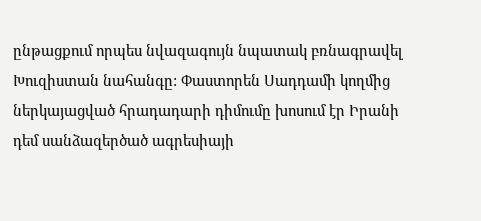ընթացքում որպես նվազագույն նպատակ բռնագրավել Խուզիստան նահանգը: Փաստորեն Սադդամի կողմից ներկայացված հրադադարի դիմումը խոսում էր Իրանի դեմ սանձազերծած ագրեսիայի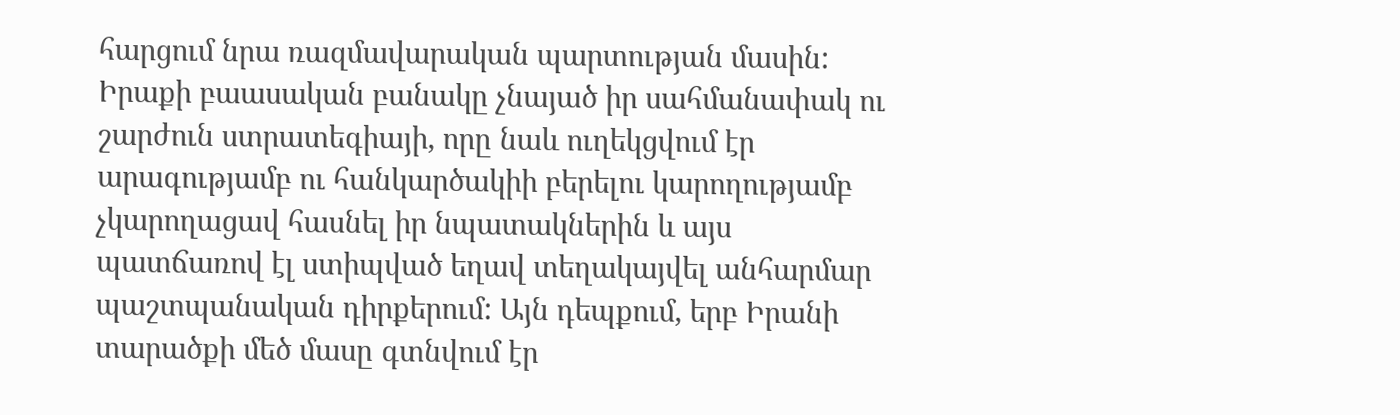հարցում նրա ռազմավարական պարտության մասին: Իրաքի բաասական բանակը չնայած իր սահմանափակ ու շարժուն ստրատեգիայի, որը նաև ուղեկցվում էր արագությամբ ու հանկարծակիի բերելու կարողությամբ չկարողացավ հասնել իր նպատակներին և այս պատճառով էլ ստիպված եղավ տեղակայվել անհարմար պաշտպանական դիրքերում: Այն դեպքում, երբ Իրանի տարածքի մեծ մասը գտնվում էր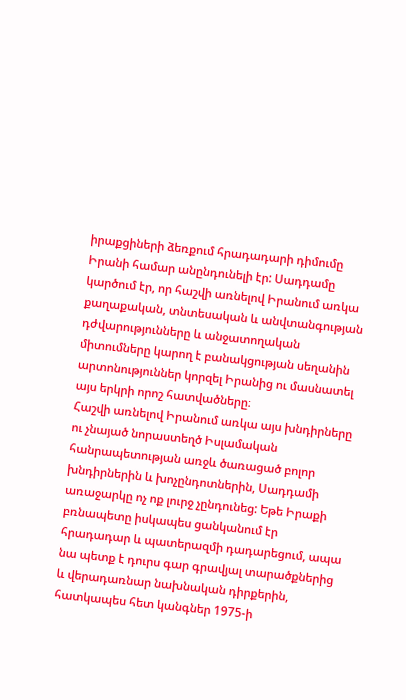իրաքցիների ձեռքում հրադադարի դիմումը Իրանի համար անընդունելի էր: Սադդամը կարծում էր, որ հաշվի առնելով Իրանում առկա քաղաքական, տնտեսական և անվտանգության դժվարությունները և անջատողական միտումները կարող է բանակցության սեղանին արտոնություններ կորզել Իրանից ու մասնատել այս երկրի որոշ հատվածները։
Հաշվի առնելով Իրանում առկա այս խնդիրները ու չնայած նորաստեղծ Իսլամական հանրապետության առջև ծառացած բոլոր խնդիրներին և խոչընդոտներին, Սադդամի առաջարկը ոչ ոք լուրջ չընդունեց: Եթե Իրաքի բռնապետը իսկապես ցանկանում էր հրադադար և պատերազմի դադարեցում, ապա նա պետք է դուրս գար գրավյալ տարածքներից և վերադառնար նախնական դիրքերին, հատկապես հետ կանգներ 1975-ի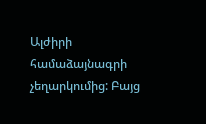Ալժիրի համաձայնագրի չեղարկումից: Բայց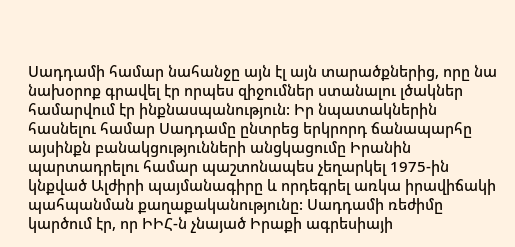Սադդամի համար նահանջը այն էլ այն տարածքներից, որը նա նախօրոք գրավել էր որպես զիջումներ ստանալու լծակներ համարվում էր ինքնասպանություն: Իր նպատակներին հասնելու համար Սադդամը ընտրեց երկրորդ ճանապարհը այսինքն բանակցությունների անցկացումը Իրանին պարտադրելու համար պաշտոնապես չեղարկել 1975-ին կնքված Ալժիրի պայմանագիրը և որդեգրել առկա իրավիճակի պահպանման քաղաքականությունը: Սադդամի ռեժիմը կարծում էր, որ ԻԻՀ-ն չնայած Իրաքի ագրեսիայի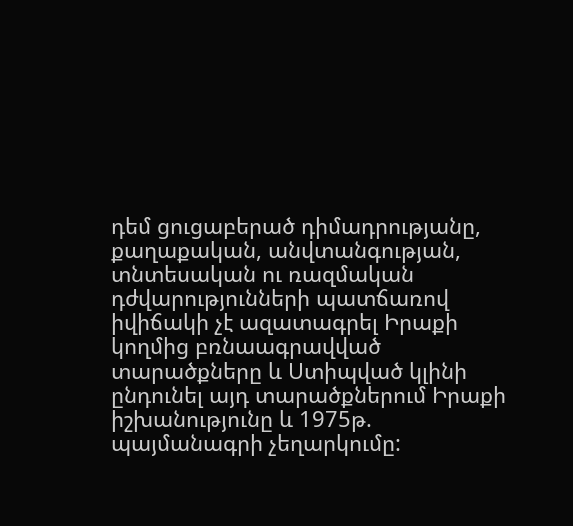դեմ ցուցաբերած դիմադրությանը, քաղաքական, անվտանգության, տնտեսական ու ռազմական դժվարությունների պատճառով իվիճակի չէ ազատագրել Իրաքի կողմից բռնաագրավված տարածքները և Ստիպված կլինի ընդունել այդ տարածքներում Իրաքի իշխանությունը և 1975թ. պայմանագրի չեղարկումը: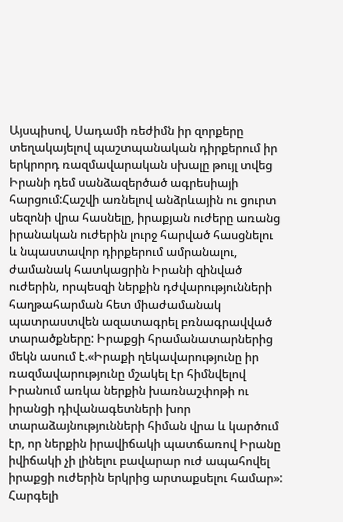Այսպիսով, Սադամի ռեժիմն իր զորքերը տեղակայելով պաշտպանական դիրքերում իր երկրորդ ռազմավարական սխալը թույլ տվեց Իրանի դեմ սանձազերծած ագրեսիայի հարցում:Հաշվի առնելով անձրևային ու ցուրտ սեզոնի վրա հասնելը, իրաքյան ուժերը առանց իրանական ուժերին լուրջ հարված հասցնելու և նպաստավոր դիրքերում ամրանալու, ժամանակ հատկացրին Իրանի զինված ուժերին, որպեսզի ներքին դժվարությունների հաղթահարման հետ միաժամանակ պատրաստվեն ազատագրել բռնագրավված տարածքները: Իրաքցի հրամանատարներից մեկն ասում է.«Իրաքի ղեկավարությունը իր ռազմավարությունը մշակել էր հիմնվելով Իրանում առկա ներքին խառնաշփոթի ու իրանցի դիվանագետների խոր տարաձայնությունների հիման վրա և կարծում էր, որ ներքին իրավիճակի պատճառով Իրանը իվիճակի չի լինելու բավարար ուժ ապահովել իրաքցի ուժերին երկրից արտաքսելու համար»:
Հարգելի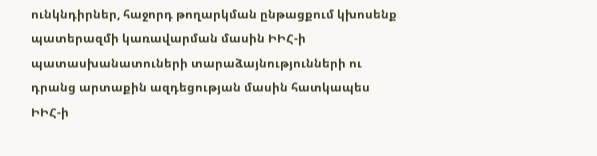ունկնդիրներ, հաջորդ թողարկման ընթացքում կխոսենք պատերազմի կառավարման մասին ԻԻՀ-ի պատասխանատուների տարաձայնությունների ու դրանց արտաքին ազդեցության մասին հատկապես ԻԻՀ-ի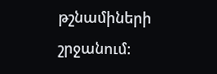թշնամիների շրջանում: